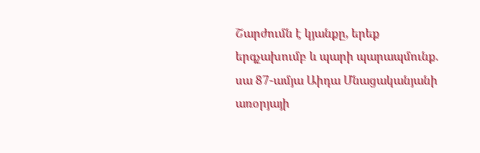Շարժումն է կյանքը, երեք երգչախումբ և պարի պարապմունք. սա 87-ամյա Աիդա Մնացականյանի առօրյայի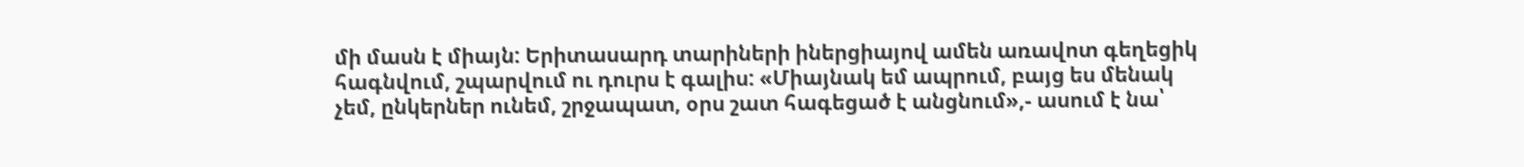մի մասն է միայն: Երիտասարդ տարիների իներցիայով ամեն առավոտ գեղեցիկ հագնվում, շպարվում ու դուրս է գալիս: «Միայնակ եմ ապրում, բայց ես մենակ չեմ, ընկերներ ունեմ, շրջապատ, օրս շատ հագեցած է անցնում»,- ասում է նա՝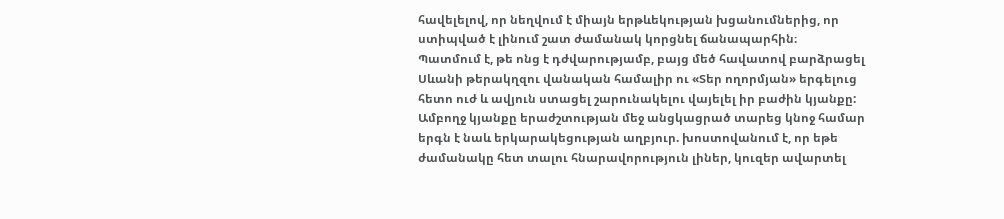հավելելով, որ նեղվում է միայն երթևեկության խցանումներից, որ ստիպված է լինում շատ ժամանակ կորցնել ճանապարհին։
Պատմում է, թե ոնց է դժվարությամբ, բայց մեծ հավատով բարձրացել Սևանի թերակղզու վանական համալիր ու «Տեր ողորմյան» երգելուց հետո ուժ և ավյուն ստացել շարունակելու վայելել իր բաժին կյանքը: Ամբողջ կյանքը երաժշտության մեջ անցկացրած տարեց կնոջ համար երգն է նաև երկարակեցության աղբյուր. խոստովանում է, որ եթե ժամանակը հետ տալու հնարավորություն լիներ, կուզեր ավարտել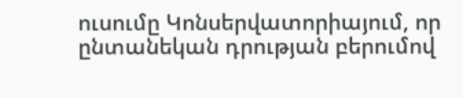ուսումը Կոնսերվատորիայում, որ ընտանեկան դրության բերումով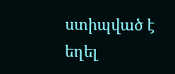ստիպված է եղել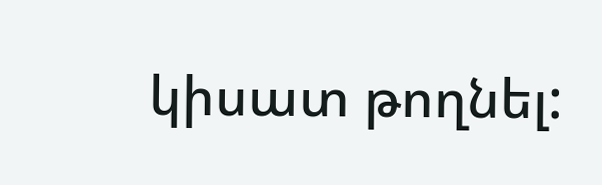կիսատ թողնել: